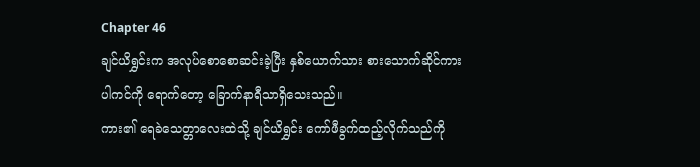Chapter 46
ချင်ယိရွှင်းက အလုပ်စောစောဆင်းခဲ့ပြီး နှစ်ယောက်သား စားသောက်ဆိုင်ကားပါကင်ကို ရောက်တော့ ခြောက်နာရီသာရှိသေးသည်။
ကား၏ ရေခဲသေတ္တာလေးထဲသို့ ချင်ယိရွှင်း ကော်ဖီခွက်ထည့်လိုက်သည်ကို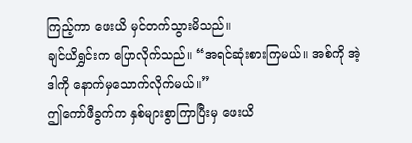ကြည့်ကာ ဖေးယိ မှင်တက်သွားမိသည်။
ချင်ယိရွှင်းက ပြောလိုက်သည်။ “အရင်ဆုံးစားကြမယ်။ အစ်ကို အဲ့ဒါကို နောက်မှသောက်လိုက်မယ်။”
ဤကော်ဖီခွက်က နှစ်များစွာကြာပြီးမှ ဖေးယိ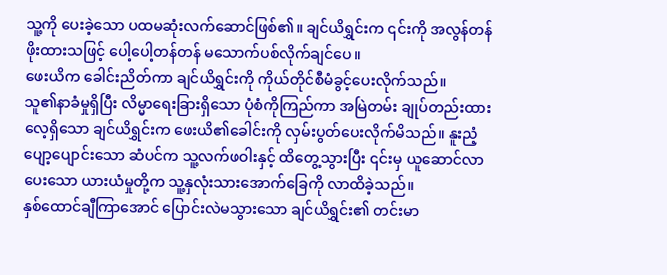သူ့ကို ပေးခဲ့သော ပထမဆုံးလက်ဆောင်ဖြစ်၏။ ချင်ယိရွှင်းက ၎င်းကို အလွန်တန်ဖိုးထားသဖြင့် ပေါ့ပေါ့တန်တန် မသောက်ပစ်လိုက်ချင်ပေ။
ဖေးယိက ခေါင်းညိတ်ကာ ချင်ယိရွှင်းကို ကိုယ်တိုင်စီမံခွင့်ပေးလိုက်သည်။
သူ၏နာခံမှုရှိပြီး လိမ္မာရေးခြားရှိသော ပုံစံကိုကြည်ကာ အမြဲတမ်း ချုပ်တည်းထားလေ့ရှိသော ချင်ယိရွှင်းက ဖေးယိ၏ခေါင်းကို လှမ်းပွတ်ပေးလိုက်မိသည်။ နူးညံ့ပျော့ပျောင်းသော ဆံပင်က သူ့လက်ဖဝါးနှင့် ထိတွေ့သွားပြီး ၎င်းမှ ယူဆောင်လာပေးသော ယားယံမှုတို့က သူ့နှလုံးသားအောက်ခြေကို လာထိခဲ့သည်။
နှစ်ထောင်ချီကြာအောင် ပြောင်းလဲမသွားသော ချင်ယိရွှင်း၏ တင်းမာ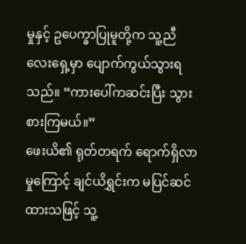မှုနှင့် ဥပေက္ခာပြုမူတို့က သူ့ညီလေးရှေ့မှာ ပျောက်ကွယ်သွားရသည်။ “ကားပေါ်ကဆင်းပြီး သွားစားကြမယ်။”
ဖေးယိ၏ ရုတ်တရက် ရောက်ရှိလာမှုကြောင့် ချင်ယိရွှင်းက မပြင်ဆင်ထားသဖြင့် သူ့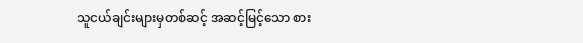သူငယ်ချင်းများမှတစ်ဆင့် အဆင့်မြင့်သော စား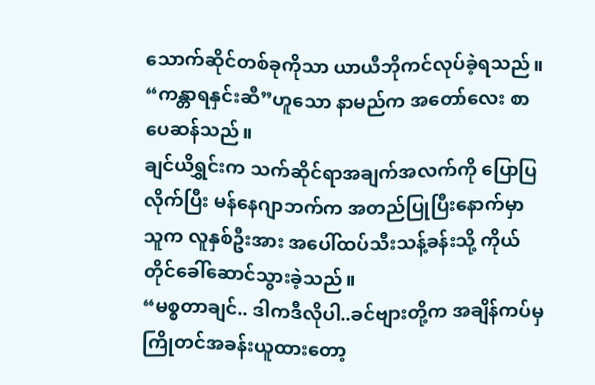သောက်ဆိုင်တစ်ခုကိုသာ ယာယီဘိုကင်လုပ်ခဲ့ရသည်။ “ကန္တာရနှင်းဆီ”ဟူသော နာမည်က အတော်လေး စာပေဆန်သည်။
ချင်ယိရွှင်းက သက်ဆိုင်ရာအချက်အလက်ကို ပြောပြလိုက်ပြီး မန်နေဂျာဘက်က အတည်ပြုပြီးနောက်မှာ သူက လူနှစ်ဦးအား အပေါ်ထပ်သီးသန့်ခန်းသို့ ကိုယ်တိုင်ခေါ်ဆောင်သွားခဲ့သည်။
“မစ္စတာချင်.. ဒါကဒီလိုပါ..ခင်ဗျားတို့က အချိန်ကပ်မှ ကြိုတင်အခန်းယူထားတော့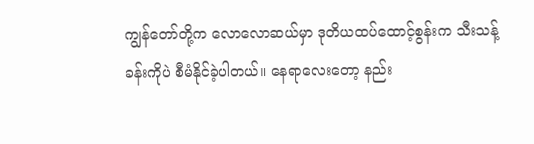ကျွန်တော်တို့က လောလောဆယ်မှာ ဒုတိယထပ်ထောင့်စွန်းက သီးသန့်ခန်းကိုပဲ စီမံနိုင်ခဲ့ပါတယ်။ နေရာလေးတော့ နည်း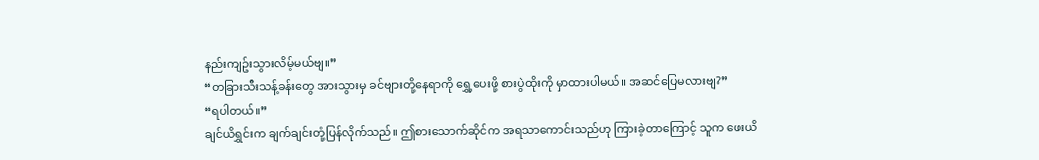နည်းကျဥ်းသွားလိမ့်မယ်ဗျ။”
“တခြားသီးသန့်ခန်းတွေ အားသွားမှ ခင်ဗျားတို့နေရာကို ရွှေ့ပေးဖို့ စားပွဲထိုးကို မှာထားပါမယ်။ အဆင်ပြေမလားဗျ?”
“ရပါတယ်။”
ချင်ယိရွှင်းက ချက်ချင်းတုံ့ပြန်လိုက်သည်။ ဤစားသောက်ဆိုင်က အရသာကောင်းသည်ဟု ကြားခဲ့တာကြောင့် သူက ဖေးယိ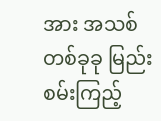အား အသစ်တစ်ခုခု မြည်းစမ်းကြည့်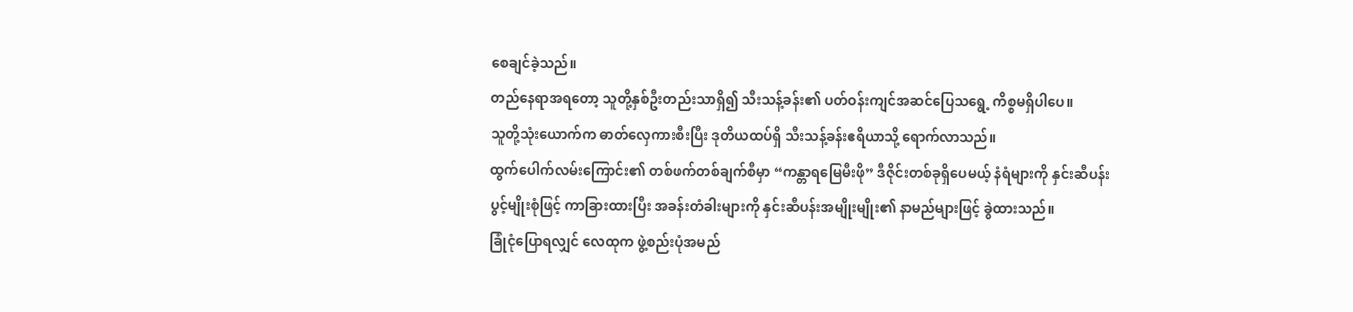စေချင်ခဲ့သည်။
တည်နေရာအရတော့ သူတို့နှစ်ဦးတည်းသာရှိ၍ သီးသန့်ခန်း၏ ပတ်ဝန်းကျင်အဆင်ပြေသရွေ့ ကိစ္စမရှိပါပေ။
သူတို့သုံးယောက်က ဓာတ်လှေကားစီးပြီး ဒုတိယထပ်ရှိ သီးသန့်ခန်းဧရိယာသို့ ရောက်လာသည်။
ထွက်ပေါက်လမ်းကြောင်း၏ တစ်ဖက်တစ်ချက်စီမှာ “ကန္တာရမြေမီးဖို” ဒီဇိုင်းတစ်ခုရှိပေမယ့် နံရံများကို နှင်းဆီပန်းပွင့်မျိုးစုံဖြင့် ကာခြားထားပြီး အခန်းတံခါးများကို နှင်းဆီပန်းအမျိုးမျိုး၏ နာမည်များဖြင့် ခွဲထားသည်။
ခြုံငုံပြောရလျှင် လေထုက ဖွဲ့စည်းပုံအမည်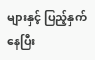များနှင့် ပြည့်နှက်နေပြီး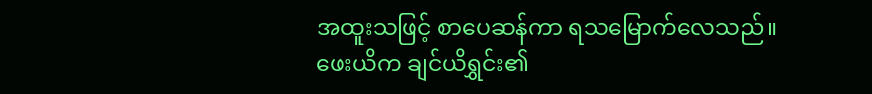အထူးသဖြင့် စာပေဆန်ကာ ရသမြောက်လေသည်။
ဖေးယိက ချင်ယိရွှင်း၏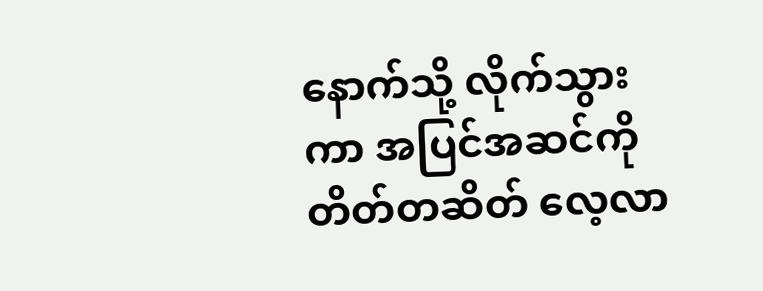နောက်သို့ လိုက်သွားကာ အပြင်အဆင်ကို တိတ်တဆိတ် လေ့လာ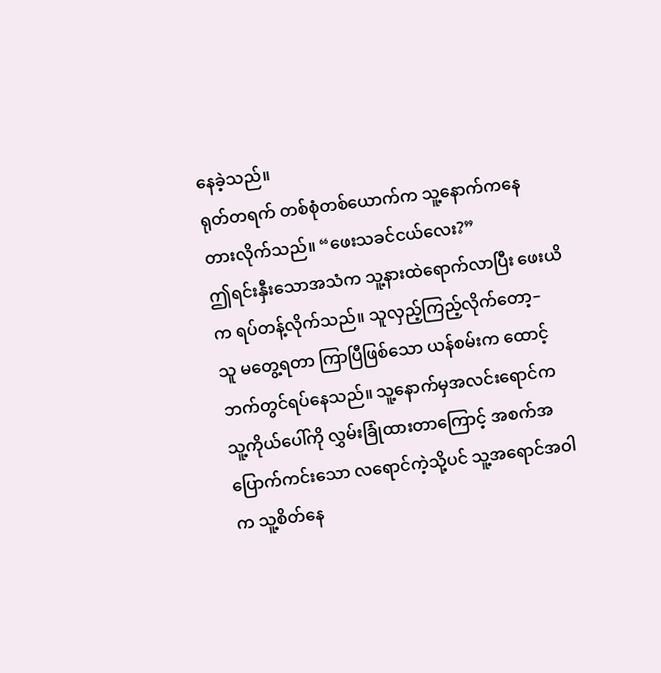နေခဲ့သည်။
ရုတ်တရက် တစ်စုံတစ်ယောက်က သူ့နောက်ကနေ တားလိုက်သည်။ “ဖေးသခင်ငယ်လေး?”
ဤရင်းနှီးသောအသံက သူ့နားထဲရောက်လာပြီး ဖေးယိက ရပ်တန့်လိုက်သည်။ သူလှည့်ကြည့်လိုက်တော့–
သူ မတွေ့ရတာ ကြာပြီဖြစ်သော ယန်စမ်းက ထောင့်ဘက်တွင်ရပ်နေသည်။ သူ့နောက်မှအလင်းရောင်က သူ့ကိုယ်ပေါ်ကို လွှမ်းခြုံထားတာကြောင့် အစက်အပြောက်ကင်းသော လရောင်ကဲ့သို့ပင် သူ့အရောင်အဝါက သူ့စိတ်နေ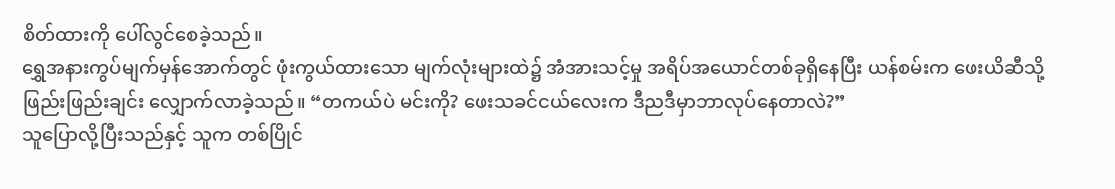စိတ်ထားကို ပေါ်လွင်စေခဲ့သည်။
ရွှေအနားကွပ်မျက်မှန်အောက်တွင် ဖုံးကွယ်ထားသော မျက်လုံးများထဲ၌ အံအားသင့်မှု အရိပ်အယောင်တစ်ခုရှိနေပြီး ယန်စမ်းက ဖေးယိဆီသို့ ဖြည်းဖြည်းချင်း လျှောက်လာခဲ့သည်။ “တကယ်ပဲ မင်းကို? ဖေးသခင်ငယ်လေးက ဒီညဒီမှာဘာလုပ်နေတာလဲ?”
သူပြောလို့ပြီးသည်နှင့် သူက တစ်ပြိုင်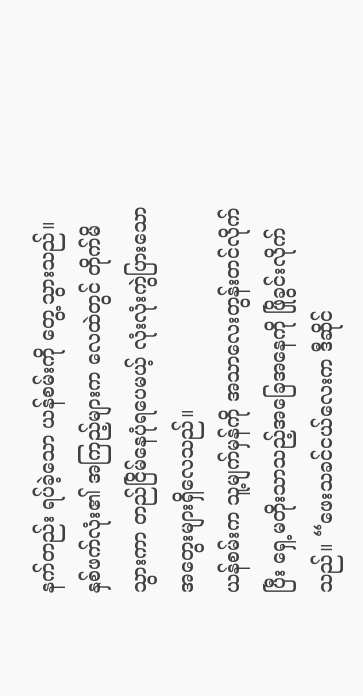နက်တည်း ရပ်ခဲ့သော ယန်စမ်းကို တွေ့သွားသည်။
နှစ်ဖက်လုံး၏ အကြည့်များက လေထဲတွင် တိုက်မိသွားကာ တည်ငြိမ်နေပုံရပေမယ့် လုံးလုံးကွဲပြားသော အတွေးများရှိလေသည်။
ယန်စမ်းက သူ့မျက်မှန်ကို အသာလေးတွန်းတင်လိုက်ပြီး ရှေ့မတိုးသာသည့်အခြေအနေကို ဖြိုခွင်းလိုက်သည်။ “ဖေးသခင်ငယ်လေးက ဒီဆိုင်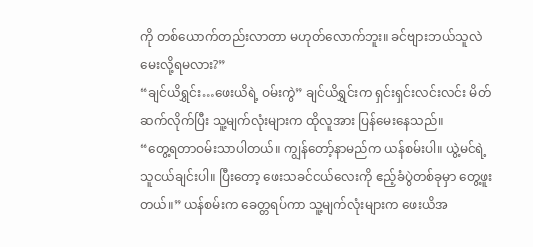ကို တစ်ယောက်တည်းလာတာ မဟုတ်လောက်ဘူး။ ခင်ဗျားဘယ်သူလဲ မေးလို့ရမလား?”
“ချင်ယိရွှင်း…ဖေးယိရဲ့ ဝမ်းကွဲ” ချင်ယိရွှင်းက ရှင်းရှင်းလင်းလင်း မိတ်ဆက်လိုက်ပြီး သူ့မျက်လုံးများက ထိုလူအား ပြန်မေးနေသည်။
“တွေ့ရတာဝမ်းသာပါတယ်။ ကျွန်တော့်နာမည်က ယန်စမ်းပါ။ ယွဲ့မင်ရဲ့ သူငယ်ချင်းပါ။ ပြီးတော့ ဖေးသခင်ငယ်လေးကို ဧည့်ခံပွဲတစ်ခုမှာ တွေ့ဖူးတယ်။” ယန်စမ်းက ခေတ္တရပ်ကာ သူ့မျက်လုံးများက ဖေးယိအ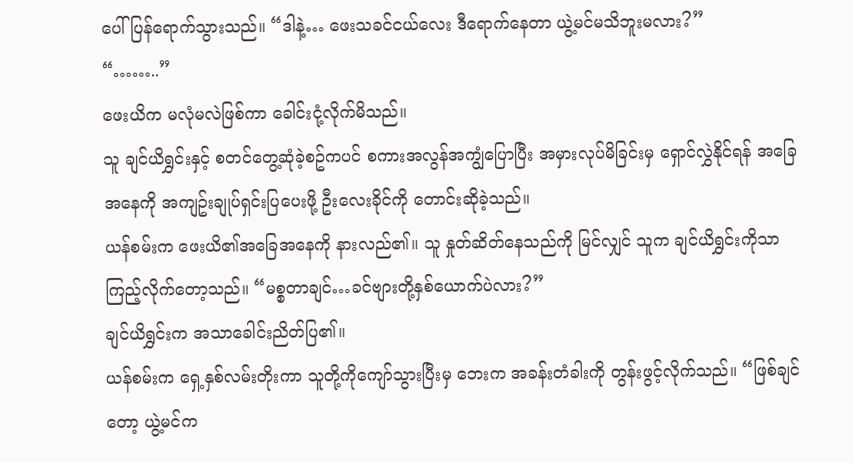ပေါ် ပြန်ရောက်သွားသည်။ “ဒါနဲ့… ဖေးသခင်ငယ်လေး ဒီရောက်နေတာ ယွဲ့မင်မသိဘူးမလား?”
“……..”
ဖေးယိက မလုံမလဲဖြစ်ကာ ခေါင်းငုံ့လိုက်မိသည်။
သူ ချင်ယိရွှင်းနှင့် စတင်တွေ့ဆုံခဲ့စဥ်ကပင် စကားအလွန်အကျွံပြောပြီး အမှားလုပ်မိခြင်းမှ ရှောင်လွှဲနိုင်ရန် အခြေအနေကို အကျဥ်းချုပ်ရှင်းပြပေးဖို့ ဦးလေးခိုင်ကို တောင်းဆိုခဲ့သည်။
ယန်စမ်းက ဖေးယိ၏အခြေအနေကို နားလည်၏။ သူ နှုတ်ဆိတ်နေသည်ကို မြင်လျှင် သူက ချင်ယိရွှင်းကိုသာ ကြည့်လိုက်တော့သည်။ “မစ္စတာချင်…ခင်ဗျားတို့နှစ်ယောက်ပဲလား?”
ချင်ယိရွှင်းက အသာခေါင်းညိတ်ပြ၏။
ယန်စမ်းက ရှေ့နှစ်လမ်းတိုးကာ သူတို့ကိုကျော်သွားပြီးမှ ဘေးက အခန်းတံခါးကို တွန်းဖွင့်လိုက်သည်။ “ဖြစ်ချင်တော့ ယွဲ့မင်က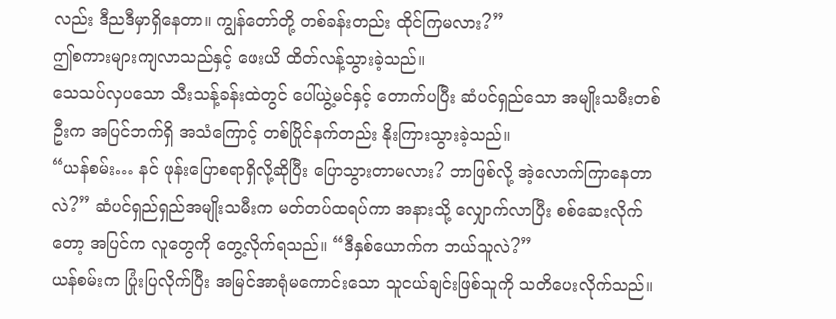လည်း ဒီညဒီမှာရှိနေတာ။ ကျွန်တော်တို့ တစ်ခန်းတည်း ထိုင်ကြမလား?”
ဤစကားများကျလာသည်နှင့် ဖေးယိ ထိတ်လန့်သွားခဲ့သည်။
သေသပ်လှပသော သီးသန့်ခန်းထဲတွင် ပေါ်ယွဲ့မင်နှင့် တောက်ပပြီး ဆံပင်ရှည်သော အမျိုးသမီးတစ်ဦးက အပြင်ဘက်ရှိ အသံကြောင့် တစ်ပြိုင်နက်တည်း နိုးကြားသွားခဲ့သည်။
“ယန်စမ်း… နင် ဖုန်းပြောစရာရှိလို့ဆိုပြီး ပြောသွားတာမလား? ဘာဖြစ်လို့ အဲ့လောက်ကြာနေတာလဲ?” ဆံပင်ရှည်ရှည်အမျိုးသမီးက မတ်တပ်ထရပ်ကာ အနားသို့ လျှောက်လာပြီး စစ်ဆေးလိုက်တော့ အပြင်က လူတွေကို တွေ့လိုက်ရသည်။ “ဒီနှစ်ယောက်က ဘယ်သူလဲ?”
ယန်စမ်းက ပြုံးပြလိုက်ပြီး အမြင်အာရုံမကောင်းသော သူငယ်ချင်းဖြစ်သူကို သတိပေးလိုက်သည်။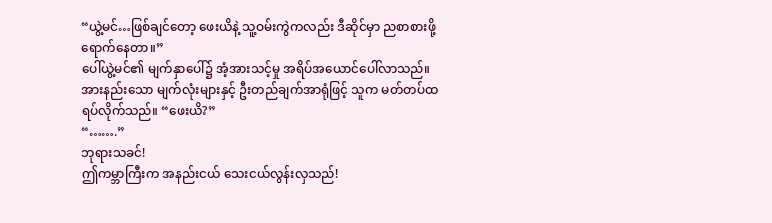“ယွဲ့မင်…ဖြစ်ချင်တော့ ဖေးယိနဲ့ သူ့ဝမ်းကွဲကလည်း ဒီဆိုင်မှာ ညစာစားဖို့ရောက်နေတာ။”
ပေါ်ယွဲ့မင်၏ မျက်နှာပေါ်၌ အံ့အားသင့်မှု အရိပ်အယောင်ပေါ်လာသည်။ အားနည်းသော မျက်လုံးများနှင့် ဦးတည်ချက်အာရုံဖြင့် သူက မတ်တပ်ထရပ်လိုက်သည်။ “ဖေးယိ?”
“…….”
ဘုရားသခင်!
ဤကမ္ဘာကြီးက အနည်းငယ် သေးငယ်လွန်းလှသည်!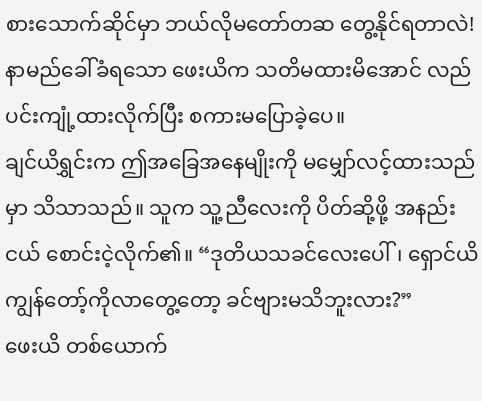စားသောက်ဆိုင်မှာ ဘယ်လိုမတော်တဆ တွေ့နိုင်ရတာလဲ!
နာမည်ခေါ်ခံရသော ဖေးယိက သတိမထားမိအောင် လည်ပင်းကျုံ့ထားလိုက်ပြီး စကားမပြောခဲ့ပေ။
ချင်ယိရွှင်းက ဤအခြေအနေမျိုးကို မမျှော်လင့်ထားသည်မှာ သိသာသည်။ သူက သူ့ညီလေးကို ပိတ်ဆို့ဖို့ အနည်းငယ် စောင်းငဲ့လိုက်၏။ “ဒုတိယသခင်လေးပေါ်၊ ရှောင်ယိ ကျွန်တော့်ကိုလာတွေ့တော့ ခင်ဗျားမသိဘူးလား?”
ဖေးယိ တစ်ယောက်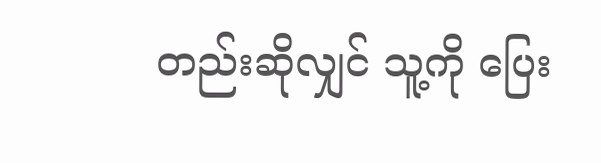တည်းဆိုလျှင် သူ့ကို ပြေး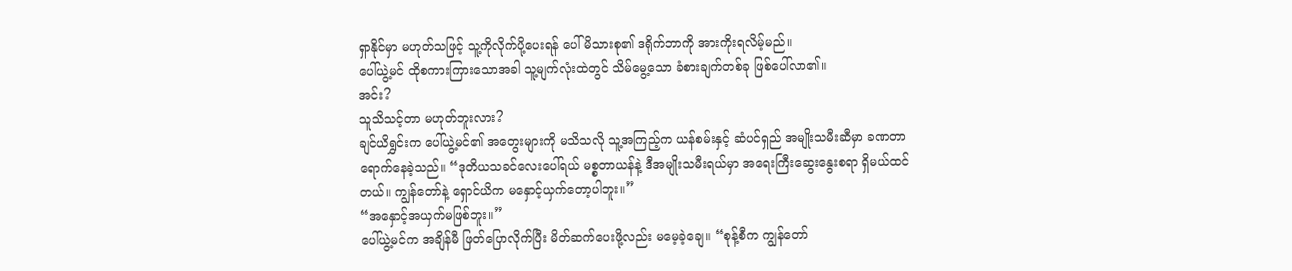ရှာနိုင်မှာ မဟုတ်သဖြင့် သူ့ကိုလိုက်ပို့ပေးရန် ပေါ်မိသားစု၏ ဒရိုက်ဘာကို အားကိုးရလိမ့်မည်။
ပေါ်ယွဲ့မင် ထိုစကားကြားသောအခါ သူ့မျက်လုံးထဲတွင် သိမ်မွေ့သော ခံစားချက်တစ်ခု ဖြစ်ပေါ်လာ၏။
အင်း?
သူသိသင့်တာ မဟုတ်ဘူးလား?
ချင်ယိရွှင်းက ပေါ်ယွဲ့မင်၏ အတွေးများကို မသိသလို သူ့အကြည့်က ယန်စမ်းနှင့် ဆံပင်ရှည် အမျိုးသမီးဆီမှာ ခဏတာရောက်နေခဲ့သည်။ “ဒုတိယသခင်လေးပေါ်ရယ် မစ္စတာယန်နဲ့ ဒီအမျိုးသမီးရယ်မှာ အရေးကြီးဆွေးနွေးစရာ ရှိမယ်ထင်တယ်။ ကျွန်တော်နဲ့ ရှောင်ယိက မနှောင့်ယှက်တော့ပါဘူး။”
“အနှောင့်အယှက်မဖြစ်ဘူး။”
ပေါ်ယွဲ့မင်က အချိန်မီ ဖြတ်ပြောလိုက်ပြီး မိတ်ဆက်ပေးဖို့လည်း မမေ့ခဲ့ချေ။ “စုန့်စီက ကျွန်တော်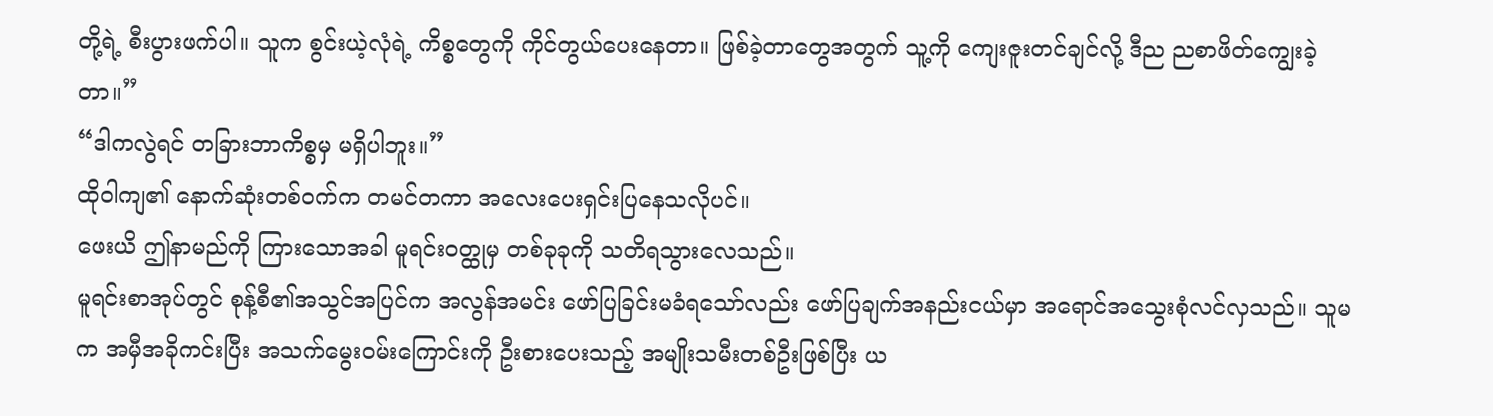တို့ရဲ့ စီးပွားဖက်ပါ။ သူက စွင်းယဲ့လုံရဲ့ ကိစ္စတွေကို ကိုင်တွယ်ပေးနေတာ။ ဖြစ်ခဲ့တာတွေအတွက် သူ့ကို ကျေးဇူးတင်ချင်လို့ ဒီည ညစာဖိတ်ကျွေးခဲ့တာ။”
“ဒါကလွဲရင် တခြားဘာကိစ္စမှ မရှိပါဘူး။”
ထိုဝါကျ၏ နောက်ဆုံးတစ်ဝက်က တမင်တကာ အလေးပေးရှင်းပြနေသလိုပင်။
ဖေးယိ ဤနာမည်ကို ကြားသောအခါ မူရင်းဝတ္ထုမှ တစ်ခုခုကို သတိရသွားလေသည်။
မူရင်းစာအုပ်တွင် စုန့်စီ၏အသွင်အပြင်က အလွန်အမင်း ဖော်ပြခြင်းမခံရသော်လည်း ဖော်ပြချက်အနည်းငယ်မှာ အရောင်အသွေးစုံလင်လှသည်။ သူမက အမှီအခိုကင်းပြီး အသက်မွေးဝမ်းကြောင်းကို ဦးစားပေးသည့် အမျိုးသမီးတစ်ဦးဖြစ်ပြီး ယ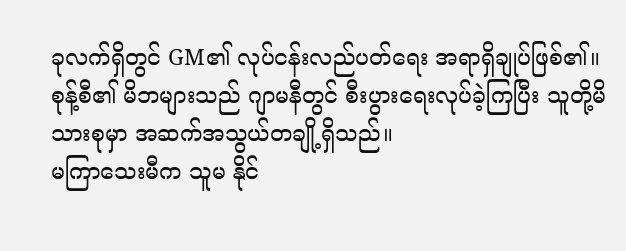ခုလက်ရှိတွင် GM၏ လုပ်ငန်းလည်ပတ်ရေး အရာရှိချုပ်ဖြစ်၏။
စုန့်စီ၏ မိဘများသည် ဂျာမနီတွင် စီးပွားရေးလုပ်ခဲ့ကြပြီး သူတို့မိသားစုမှာ အဆက်အသွယ်တချို့ရှိသည်။
မကြာသေးမီက သူမ နိုင်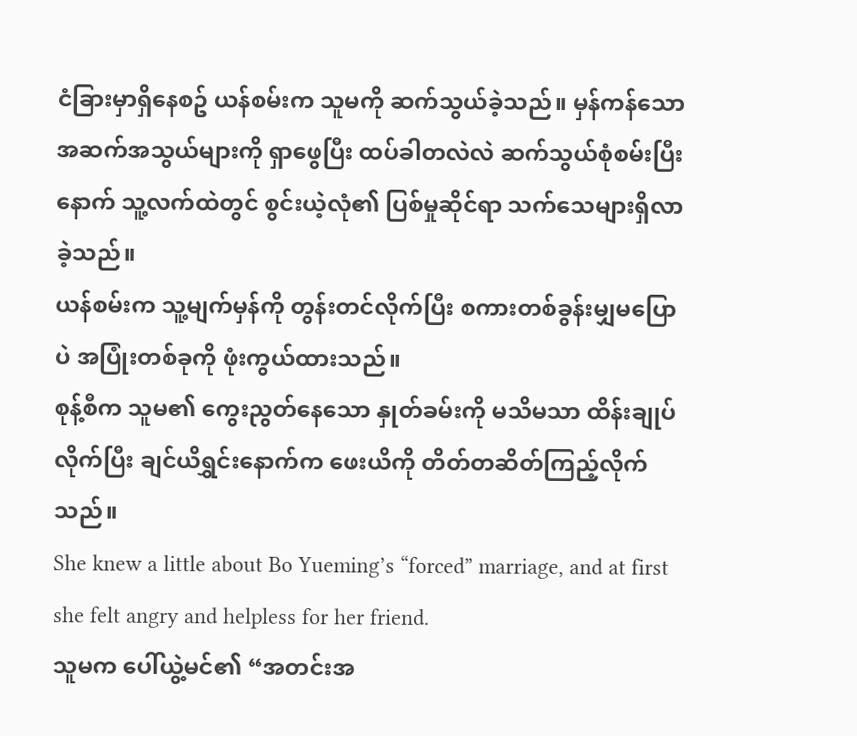ငံခြားမှာရှိနေစဥ် ယန်စမ်းက သူမကို ဆက်သွယ်ခဲ့သည်။ မှန်ကန်သော အဆက်အသွယ်များကို ရှာဖွေပြီး ထပ်ခါတလဲလဲ ဆက်သွယ်စုံစမ်းပြီးနောက် သူ့လက်ထဲတွင် စွင်းယဲ့လုံ၏ ပြစ်မှုဆိုင်ရာ သက်သေများရှိလာခဲ့သည်။
ယန်စမ်းက သူ့မျက်မှန်ကို တွန်းတင်လိုက်ပြီး စကားတစ်ခွန်းမျှမပြောပဲ အပြုံးတစ်ခုကို ဖုံးကွယ်ထားသည်။
စုန့်စီက သူမ၏ ကွေးညွတ်နေသော နှုတ်ခမ်းကို မသိမသာ ထိန်းချုပ်လိုက်ပြီး ချင်ယိရွှင်းနောက်က ဖေးယိကို တိတ်တဆိတ်ကြည့်လိုက်သည်။
She knew a little about Bo Yueming’s “forced” marriage, and at first she felt angry and helpless for her friend.
သူမက ပေါ်ယွဲ့မင်၏ “အတင်းအ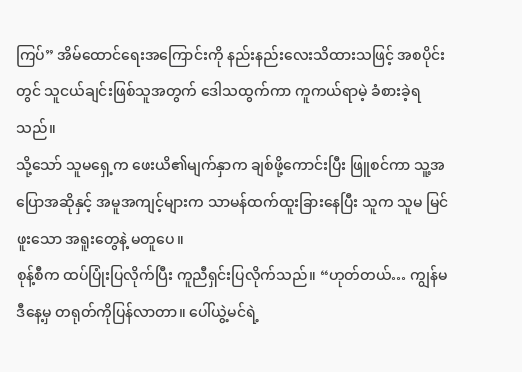ကြပ်” အိမ်ထောင်ရေးအကြောင်းကို နည်းနည်းလေးသိထားသဖြင့် အစပိုင်းတွင် သူငယ်ချင်းဖြစ်သူအတွက် ဒေါသထွက်ကာ ကူကယ်ရာမဲ့ ခံစားခဲ့ရသည်။
သို့သော် သူမရှေ့က ဖေးယိ၏မျက်နှာက ချစ်ဖို့ကောင်းပြီး ဖြူစင်ကာ သူ့အပြောအဆိုနှင့် အမူအကျင့်များက သာမန်ထက်ထူးခြားနေပြီး သူက သူမ မြင်ဖူးသော အရူးတွေနဲ့ မတူပေ။
စုန့်စီက ထပ်ပြုံးပြလိုက်ပြီး ကူညီရှင်းပြလိုက်သည်။ “ဟုတ်တယ်… ကျွန်မ ဒီနေ့မှ တရုတ်ကိုပြန်လာတာ။ ပေါ်ယွဲ့မင်ရဲ့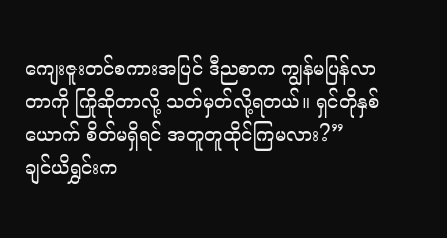ကျေးဇူးတင်စကားအပြင် ဒီညစာက ကျွန်မပြန်လာတာကို ကြိုဆိုတာလို့ သတ်မှတ်လို့ရတယ်။ ရှင်တိုနှစ်ယောက် စိတ်မရှိရင် အတူတူထိုင်ကြမလား?”
ချင်ယိရွှင်းက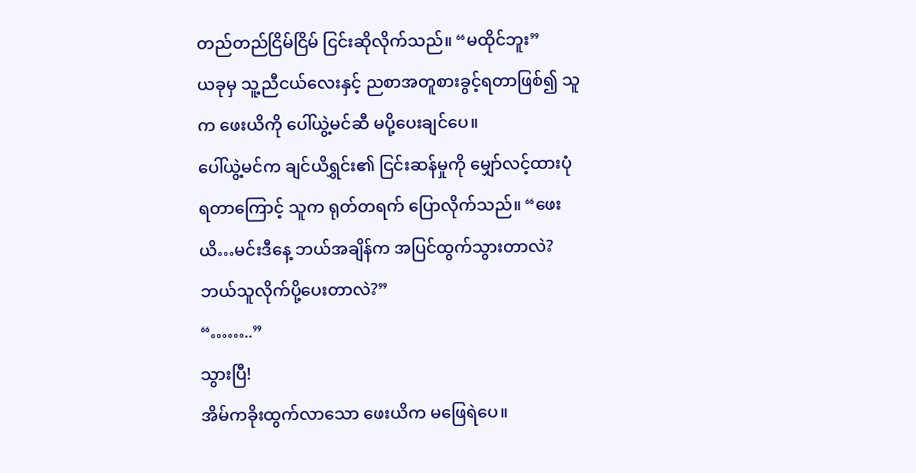တည်တည်ငြိမ်ငြိမ် ငြင်းဆိုလိုက်သည်။ “မထိုင်ဘူး”
ယခုမှ သူ့ညီငယ်လေးနှင့် ညစာအတူစားခွင့်ရတာဖြစ်၍ သူက ဖေးယိကို ပေါ်ယွဲ့မင်ဆီ မပို့ပေးချင်ပေ။
ပေါ်ယွဲ့မင်က ချင်ယိရွှင်း၏ ငြင်းဆန်မှုကို မျှော်လင့်ထားပုံရတာကြောင့် သူက ရုတ်တရက် ပြောလိုက်သည်။ “ဖေးယိ…မင်းဒီနေ့ ဘယ်အချိန်က အပြင်ထွက်သွားတာလဲ? ဘယ်သူလိုက်ပို့ပေးတာလဲ?”
“……..”
သွားပြီ!
အိမ်ကခိုးထွက်လာသော ဖေးယိက မဖြေရဲပေ။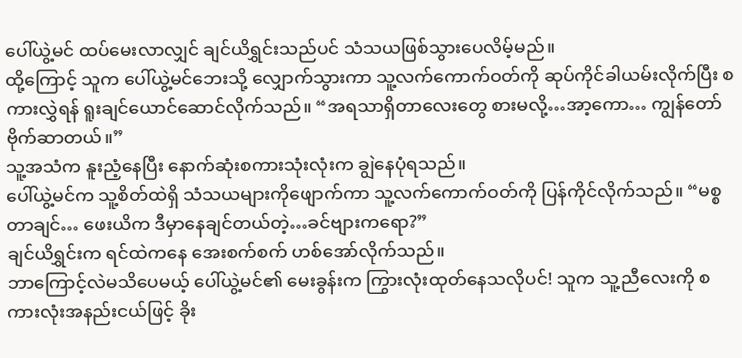ပေါ်ယွဲ့မင် ထပ်မေးလာလျှင် ချင်ယိရွှင်းသည်ပင် သံသယဖြစ်သွားပေလိမ့်မည်။
ထို့ကြောင့် သူက ပေါ်ယွဲ့မင်ဘေးသို့ လျှောက်သွားကာ သူ့လက်ကောက်ဝတ်ကို ဆုပ်ကိုင်ခါယမ်းလိုက်ပြီး စကားလွှဲရန် ရူးချင်ယောင်ဆောင်လိုက်သည်။ “အရသာရှိတာလေးတွေ စားမလို့…အာ့ကော… ကျွန်တော်ဗိုက်ဆာတယ်။”
သူ့အသံက နူးညံ့နေပြီး နောက်ဆုံးစကားသုံးလုံးက ချွဲနေပုံရသည်။
ပေါ်ယွဲ့မင်က သူ့စိတ်ထဲရှိ သံသယများကိုဖျောက်ကာ သူ့လက်ကောက်ဝတ်ကို ပြန်ကိုင်လိုက်သည်။ “မစ္စတာချင်… ဖေးယိက ဒီမှာနေချင်တယ်တဲ့…ခင်ဗျားကရော?”
ချင်ယိရွှင်းက ရင်ထဲကနေ အေးစက်စက် ဟစ်အော်လိုက်သည်။
ဘာကြောင့်လဲမသိပေမယ့် ပေါ်ယွဲ့မင်၏ မေးခွန်းက ကြွားလုံးထုတ်နေသလိုပင်! သူက သူ့ညီလေးကို စကားလုံးအနည်းငယ်ဖြင့် ခိုး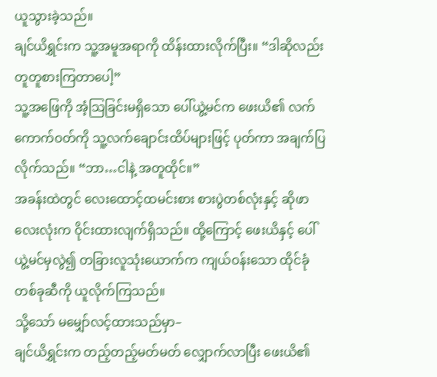ယူသွားခဲ့သည်။
ချင်ယိရွှင်းက သူ့အမူအရာကို ထိန်းထားလိုက်ပြီး။ “ဒါဆိုလည်း တူတူစားကြတာပေါ့”
သူ့အဖြေကို အံ့သြခြင်းမရှိသော ပေါ်ယွဲ့မင်က ဖေးယိ၏ လက်ကောက်ဝတ်ကို သူ့လက်ချောင်းထိပ်များဖြင့် ပုတ်ကာ အချက်ပြလိုက်သည်။ “ဘာ…ငါနဲ့ အတူထိုင်။”
အခန်းထဲတွင် လေးထောင့်ထမင်းစား စားပွဲတစ်လုံးနှင့် ဆိုဖာလေးလုံးက ဝိုင်းထားလျက်ရှိသည်။ ထို့ကြောင့် ဖေးယိနှင့် ပေါ်ယွဲ့မင်မှလွဲ၍ တခြားလူသုံးယောက်က ကျယ်ဝန်းသော ထိုင်ခုံတစ်ခုဆီကို ယူလိုက်ကြသည်။
သို့သော် မမျှော်လင့်ထားသည်မှာ–
ချင်ယိရွှင်းက တည့်တည့်မတ်မတ် လျှောက်လာပြီး ဖေးယိ၏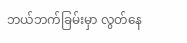ဘယ်ဘက်ခြမ်းမှာ လွတ်နေ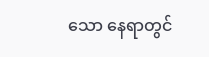သော နေရာတွင်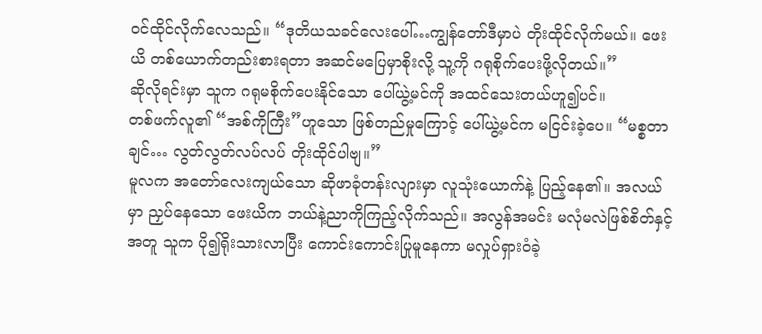ဝင်ထိုင်လိုက်လေသည်။ “ဒုတိယသခင်လေးပေါ်…ကျွန်တော်ဒီမှာပဲ တိုးထိုင်လိုက်မယ်။ ဖေးယိ တစ်ယောက်တည်းစားရတာ အဆင်မပြေမှာစိုးလို့ သူ့ကို ဂရုစိုက်ပေးဖို့လိုတယ်။”
ဆိုလိုရင်းမှာ သူက ဂရုမစိုက်ပေးနိုင်သော ပေါ်ယွဲ့မင်ကို အထင်သေးတယ်ဟူ၍ပင်။
တစ်ဖက်လူ၏ “အစ်ကိုကြီး”ဟူသော ဖြစ်တည်မှုကြောင့် ပေါ်ယွဲ့မင်က မငြင်းခဲ့ပေ။ “မစ္စတာချင်… လွတ်လွတ်လပ်လပ် တိုးထိုင်ပါဗျ။”
မူလက အတော်လေးကျယ်သော ဆိုဖာခုံတန်းလျားမှာ လူသုံးယောက်နဲ့ ပြည့်နေ၏။ အလယ်မှာ ညှပ်နေသော ဖေးယိက ဘယ်နဲ့ညာကိုကြည့်လိုက်သည်။ အလွန်အမင်း မလုံမလဲဖြစ်စိတ်နှင့်အတူ သူက ပို၍ရိုးသားလာပြီး ကောင်းကောင်းပြုမူနေကာ မလှုပ်ရှားဝံခဲ့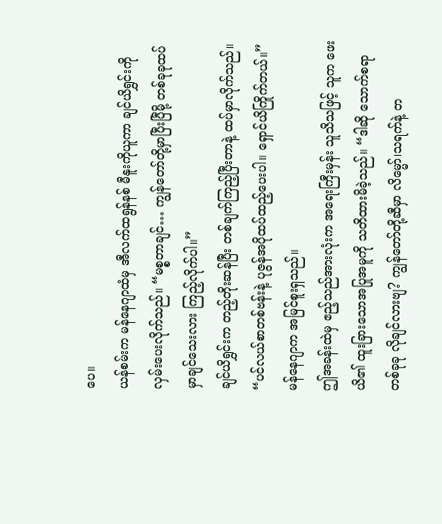ပေ။
ယန်စမ်းက မန်နေဂျာထံမှ အီလက်ထရွန်နစ် မီနူးကိုယူကာ ချင်ယိရွှင်းကို လှမ်းပေးလိုက်သည်။ “မစ္စတာချင်… ကျွန်တော်တို့မှာပြီးပြီမို့ တစ်ခုခုထပ်မှာချင်သေးလား ကြည့်လိုက်ပါ။”
ချင်ယိရွှင်းက တည့်တိုးဆန်ပြီး တစ်ချက်ကြည့်ပြီးတာနဲ့ ထပ်မှာလိုက်သည်။ “ပင်လယ်စာတစ်ဗန်းနဲ့ ပုဇွန်အပိုထပ်ထည့်ပေးပါ။ ရှောင်ယိကြိုက်တယ်။”
မန်နေဂျာက အမြင်စူးရှသည်။
ဤအခန်းထဲမှ ဧည့်သည်အားလုံးက အရေးကြီးမှန်း သူသိသဖြင့် သူက ဖေးယိ၏ ထူးခြားသောအပြုအမူကို သတိထားမိခဲ့သည်။ “ဒါဆို သောက်စရာတစ်ခုခု လိုချင်လားဗျ? ကျွန်တော်တို့ဆီမှာ လိမ္မော်၊သရက်နဲ့ တ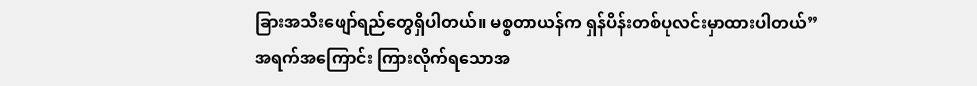ခြားအသီးဖျော်ရည်တွေရှိပါတယ်။ မစ္စတာယန်က ရှန်ပိန်းတစ်ပုလင်းမှာထားပါတယ်”
အရက်အကြောင်း ကြားလိုက်ရသောအ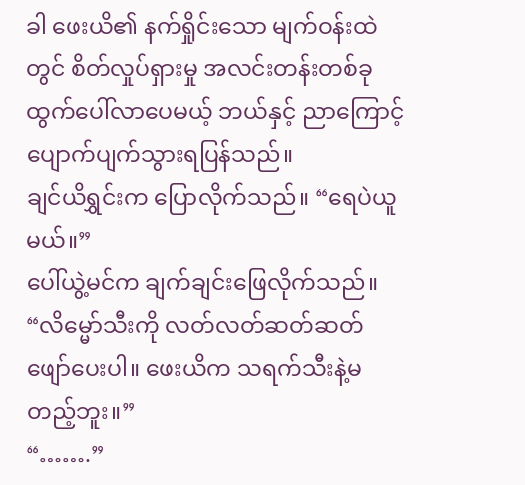ခါ ဖေးယိ၏ နက်ရှိုင်းသော မျက်ဝန်းထဲတွင် စိတ်လှုပ်ရှားမှု အလင်းတန်းတစ်ခု ထွက်ပေါ်လာပေမယ့် ဘယ်နှင့် ညာကြောင့် ပျောက်ပျက်သွားရပြန်သည်။
ချင်ယိရွှင်းက ပြောလိုက်သည်။ “ရေပဲယူမယ်။”
ပေါ်ယွဲ့မင်က ချက်ချင်းဖြေလိုက်သည်။ “လိမ္မော်သီးကို လတ်လတ်ဆတ်ဆတ် ဖျော်ပေးပါ။ ဖေးယိက သရက်သီးနဲ့မတည့်ဘူး။”
“…….”